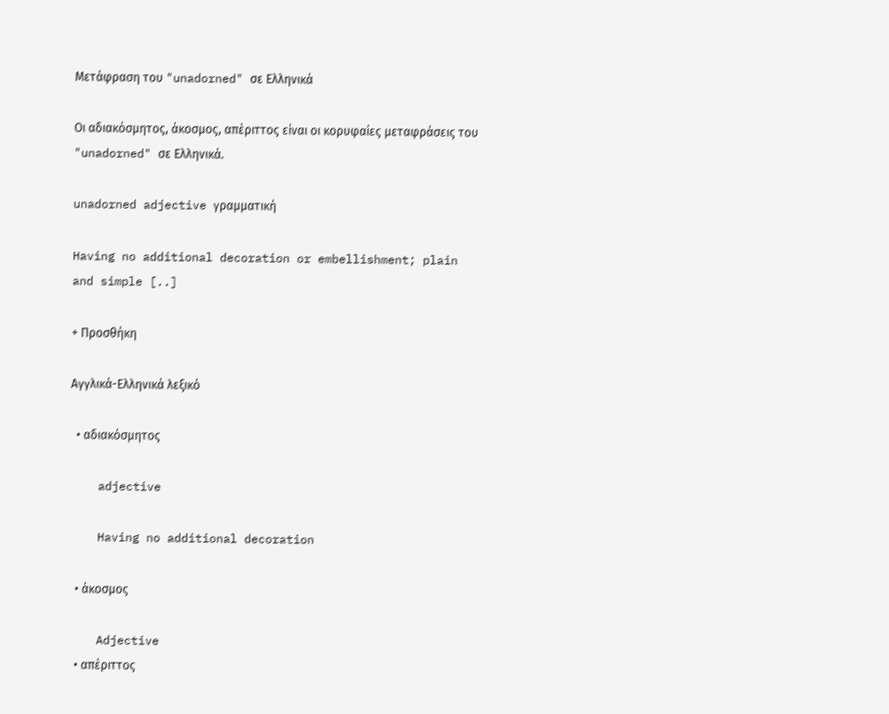Μετάφραση του "unadorned" σε Ελληνικά

Οι αδιακόσμητος, άκοσμος, απέριττος είναι οι κορυφαίες μεταφράσεις του "unadorned" σε Ελληνικά.

unadorned adjective γραμματική

Having no additional decoration or embellishment; plain and simple [..]

+ Προσθήκη

Αγγλικά-Ελληνικά λεξικό

  • αδιακόσμητος

    adjective

    Having no additional decoration

  • άκοσμος

    Adjective
  • απέριττος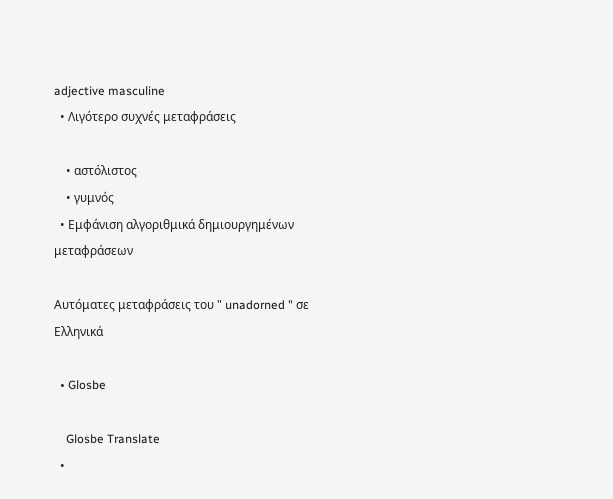adjective masculine
  • Λιγότερο συχνές μεταφράσεις

    • αστόλιστος
    • γυμνός
  • Εμφάνιση αλγοριθμικά δημιουργημένων μεταφράσεων

Αυτόματες μεταφράσεις του " unadorned " σε Ελληνικά

  • Glosbe

    Glosbe Translate
  •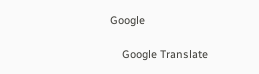Google

    Google Translate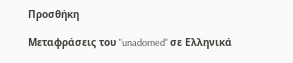Προσθήκη

Μεταφράσεις του "unadorned" σε Ελληνικά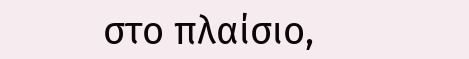στο πλαίσιο,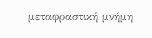μεταφραστική μνήμη